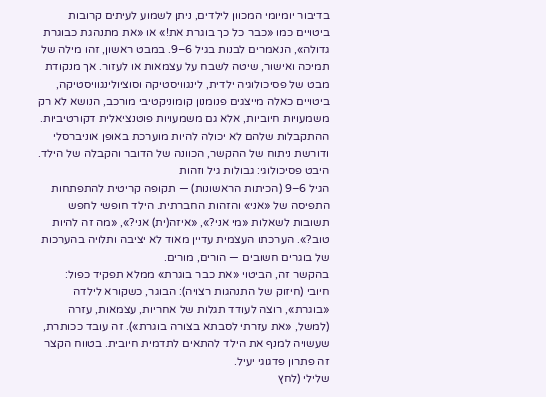בדיבור יומיומי המכוון לילדים, ניתן לשמוע לעיתים קרובות ביטויים כמו «כבר כל כך בוגרת את!» או «את מתנהגת כבוגרת גדולה», הנאמרים לבנות בגיל 6–9. במבט ראשון, זהו מילה של תמיכה ואישור, שיטה לשבח על עצמאות או לעזור. אך מנקודת מבט של פסיכולוגיה ילדית, לינגוויסטיקה וסוציולינגוויסטיקה, ביטויים כאלה מייצגים פנומנון קומוניקטיבי מורכב, הנושא לא רק משמעויות חיוביות, אלא גם משמעויות פוטנציאלית דקורטיביות. ההתקבלות שלהם לא יכולה להיות מוערכת באופן אוניברסלי ודורשת ניתוח של ההקשר, הכוונה של הדובר והקבלה של הילד.
היבט פסיכולוגי: גבולות גיל וזהות
הגיל 6–9 (הכיתות הראשונות) — תקופה קריטית להתפתחות התפיסה של «אני» והזהות החברתית. הילד חופשי לחפש תשובות לשאלות «מי אני?», «איזה(ית) אני?», «מה זה להיות טוב?». הערכתו העצמית עדיין מאוד לא יציבה ותלויה בהערכות של בוגרים חשובים — הורים, מורים.
בהקשר זה, הביטוי «את כבר בוגרת» ממלא תפקיד כפול:
חיובי (חיזוק של התנהגות רצויה): הבוגר, כשקורא לילדה «בוגרת», רוצה לעודד תגלות של אחריות, עצמאות, עזרה (למשל, «את עזרתי לסבתא בצורה בוגרת»). זה עובד ככותרת, שעשויה למנף את הילד להתאים לתדמית חיובית. בטווח הקצר זה פתרון פדגוגי יעיל.
שלילי (לחץ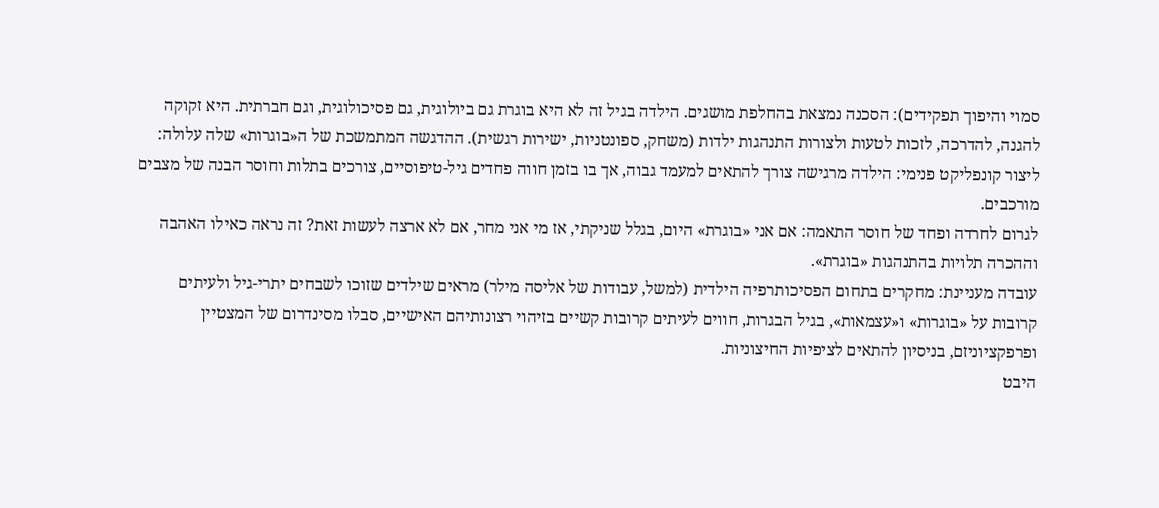סמוי והיפוך תפקידים): הסכנה נמצאת בהחלפת מושגים. הילדה בגיל זה לא היא בוגרת גם ביולוגית, גם פסיכולוגית, וגם חברתית. היא זקוקה להגנה, להדרכה, לזכות לטעות ולצורות התנהגות ילדות (משחק, ספונטניות, ישירות רגשית). ההדגשה המתמשכת של ה«בוגרות» שלה עלולה:
ליצור קונפליקט פנימי: הילדה מרגישה צורך להתאים למעמד גבוה, אך בו בזמן חווה פחדים גיל-טיפוסיים, צורכים בתלות וחוסר הבנה של מצבים מורכבים.
לגרום לחרדה ופחד של חוסר התאמה: אם אני «בוגרת» היום, בגלל שניקתי, אז מי אני מחר, אם לא ארצה לעשות זאת? זה נראה כאילו האהבה וההכרה תלויות בהתנהגות «בוגרת».
עובדה מעניינת: מחקרים בתחום הפסיכותרפיה הילדית (למשל, עבודות של אליסה מילר) מראים שילדים שזוכו לשבחים יתרי-גיל ולעיתים קרובות על «בוגרות» ו«עצמאות», בגיל הבגרות, חווים לעיתים קרובות קשיים בזיהוי רצונותיהם האישיים, סבלו מסינדרום של המצטיין ופרפקציוניזם, בניסיון להתאים לציפיות החיצוניות.
היבט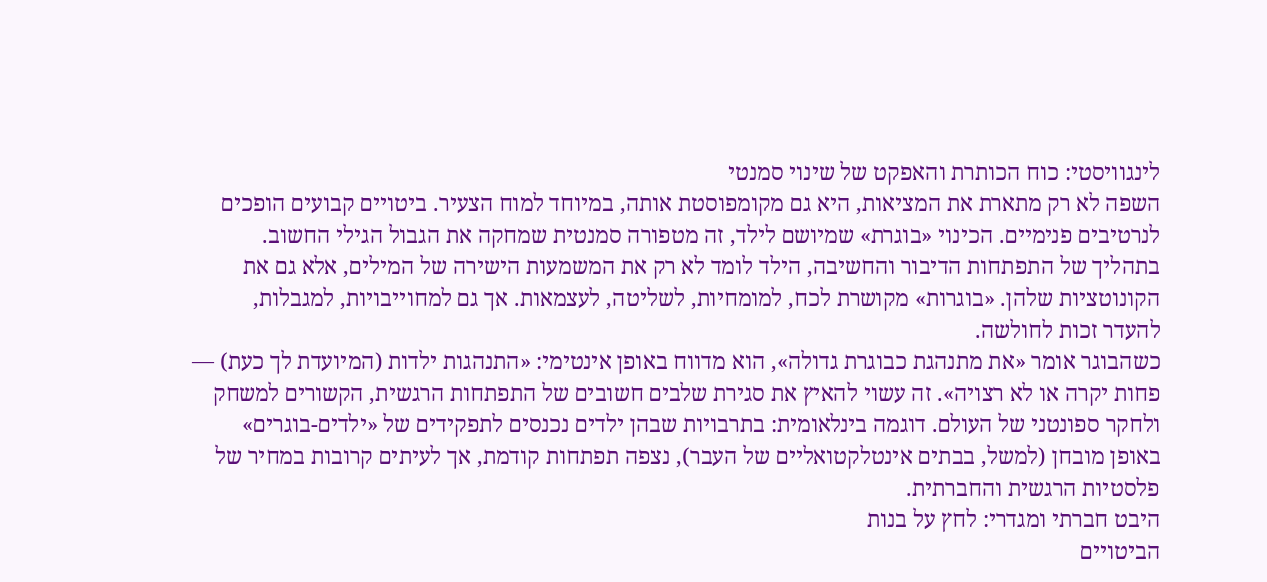לינגוויסטי: כוח הכותרת והאפקט של שינוי סמנטי
השפה לא רק מתארת את המציאות, היא גם מקומפוסטת אותה, במיוחד למוח הצעיר. ביטויים קבועים הופכים לנרטיבים פנימיים. הכינוי «בוגרת» שמיושם לילד, זה מטפורה סמנטית שמחקה את הגבול הגילי החשוב. בתהליך של התפתחות הדיבור והחשיבה, הילד לומד לא רק את המשמעות הישירה של המילים, אלא גם את הקונוטציות שלהן. «בוגרות» מקושרת לכח, למומחיות, לשליטה, לעצמאות. אך גם למחוייבויות, למגבלות, להעדר זכות לחולשה.
כשהבוגר אומר «את מתנהגת כבוגרת גדולה», הוא מדווח באופן אינטימי: «התנהגות ילדות (המיועדת לך כעת) — פחות יקרה או לא רצויה». זה עשוי להאיץ את סגירת שלבים חשובים של התפתחות הרגשית, הקשורים למשחק ולחקר ספונטני של העולם. דוגמה בינלאומית: בתרבויות שבהן ילדים נכנסים לתפקידים של «ילדים-בוגרים» באופן מובחן (למשל, בבתים אינטלקטואליים של העבר), נצפה תפתחות קודמת, אך לעיתים קרובות במחיר של פלסטיות הרגשית והחברתית.
היבט חברתי ומגדרי: לחץ על בנות
הביטויים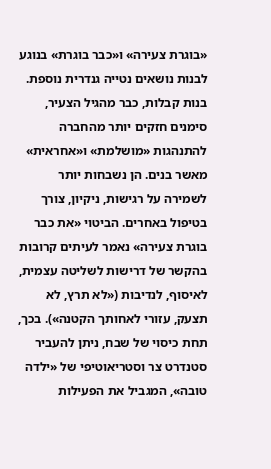«בוגרת צעירה» ו«כבר בוגרת» בנוגע לבנות נושאים נטייה גנדרית נוספת. בנות קבלות, כבר מהגיל הצעיר, סימנים חזקים יותר מהחברה להתנהגות «מושלמת» ו«אחראית» מאשר בנים. הן נשבחות יותר לשמירה על רגישות, ניקיון, צורך בטיפול באחרים. הביטוי «את כבר בוגרת צעירה» נאמר לעיתים קרובות בהקשר של דרישות לשליטה עצמית, לאיסוף, לנדיבות («לא תרץ, לא תצעק, עזורי לאחותך הקטנה»). בכך, תחת כיסוי של שבח, ניתן להעביר סטנדרט צר וסטריאוטיפי של «ילדה טובה», המגביל את הפעילות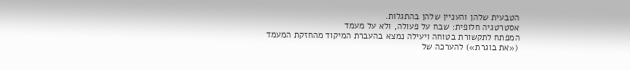הטבעית שלהן והעניין שלהן בהתגלות.
אסטרטגיה חלופית: שבח על פעולה, ולא על מעמד
המפתח לתקשורת בטוחה ויעילה נמצא בהעברת המיקוד מהחזקת המעמד («את בוגרת») להערכה של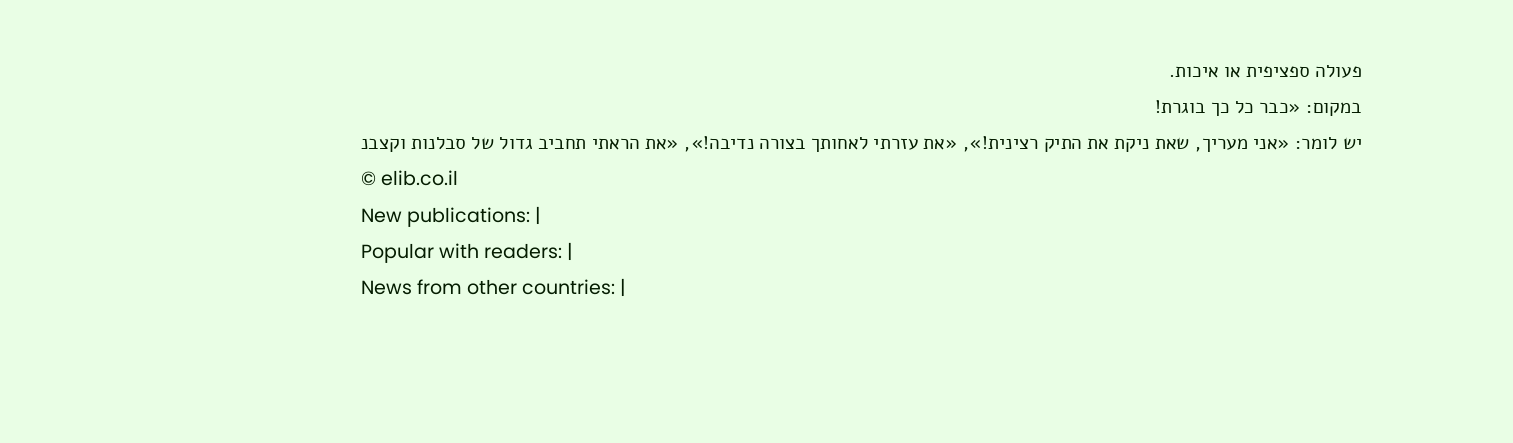פעולה ספציפית או איכות.
במקום: «כבר כל כך בוגרת!
יש לומר: «אני מעריך, שאת ניקת את התיק רצינית!», «את עזרתי לאחותך בצורה נדיבה!», «את הראתי תחביב גדול של סבלנות וקצבנ
© elib.co.il
New publications: |
Popular with readers: |
News from other countries: |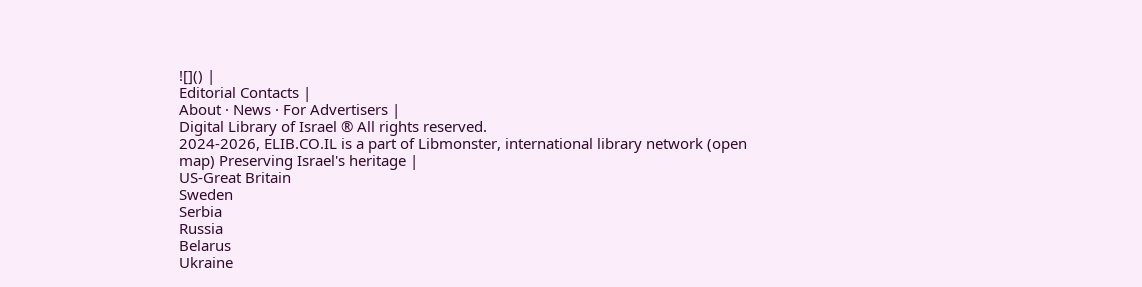![]() |
Editorial Contacts |
About · News · For Advertisers |
Digital Library of Israel ® All rights reserved.
2024-2026, ELIB.CO.IL is a part of Libmonster, international library network (open map) Preserving Israel's heritage |
US-Great Britain
Sweden
Serbia
Russia
Belarus
Ukraine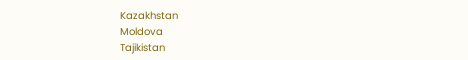Kazakhstan
Moldova
Tajikistan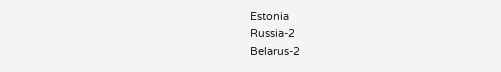Estonia
Russia-2
Belarus-2